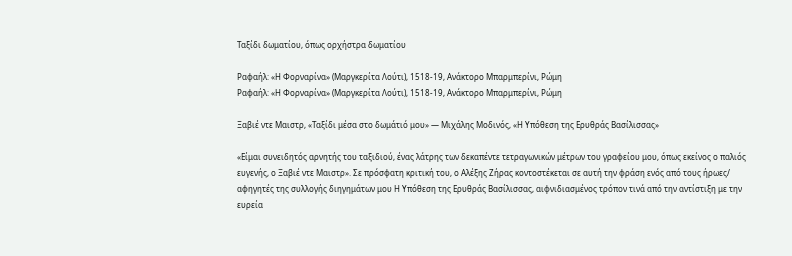Ταξίδι δωματίου, όπως ορχήστρα δωματίου

Ραφαήλ: «Η Φορναρίνα» (Μαργκερίτα Λούτι), 1518-19, Ανάκτορο Μπαρμπερίνι, Ρώμη
Ραφαήλ: «Η Φορναρίνα» (Μαργκερίτα Λούτι), 1518-19, Ανάκτορο Μπαρμπερίνι, Ρώμη

Ξαβιέ ντε Μαιστρ, «Ταξίδι μέσα στο δωμάτιό μου» ― Μιχάλης Μοδινός, «Η Υπόθεση της Ερυθράς Βασίλισσας»

«Είμαι συνειδητός αρνητής του ταξιδιού, ένας λάτρης των δεκαπέντε τετραγωνικών μέτρων του γραφείου μου, όπως εκείνος ο παλιός ευγενής, ο Ξαβιέ ντε Μαιστρ». Σε πρόσφατη κριτική του, ο Αλέξης Ζήρας κοντοστέκεται σε αυτή την φράση ενός από τους ήρωες/ αφηγητές της συλλογής διηγημάτων μου Η Υπόθεση της Ερυθράς Βασίλισσας, αιφνιδιασμένος τρόπον τινά από την αντίστιξη με την ευρεία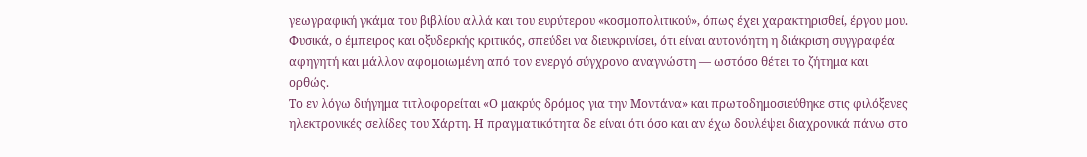γεωγραφική γκάμα του βιβλίου αλλά και του ευρύτερου «κοσμοπολιτικού», όπως έχει χαρακτηρισθεί, έργου μου. Φυσικά, ο έμπειρος και οξυδερκής κριτικός, σπεύδει να διευκρινίσει, ότι είναι αυτονόητη η διάκριση συγγραφέα αφηγητή και μάλλον αφομοιωμένη από τον ενεργό σύγχρονο αναγνώστη ― ωστόσο θέτει το ζήτημα και ορθώς.
Το εν λόγω διήγημα τιτλοφορείται «Ο μακρύς δρόμος για την Μοντάνα» και πρωτοδημοσιεύθηκε στις φιλόξενες ηλεκτρονικές σελίδες του Χάρτη. Η πραγματικότητα δε είναι ότι όσο και αν έχω δουλέψει διαχρονικά πάνω στο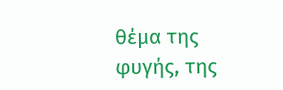θέμα της φυγής, της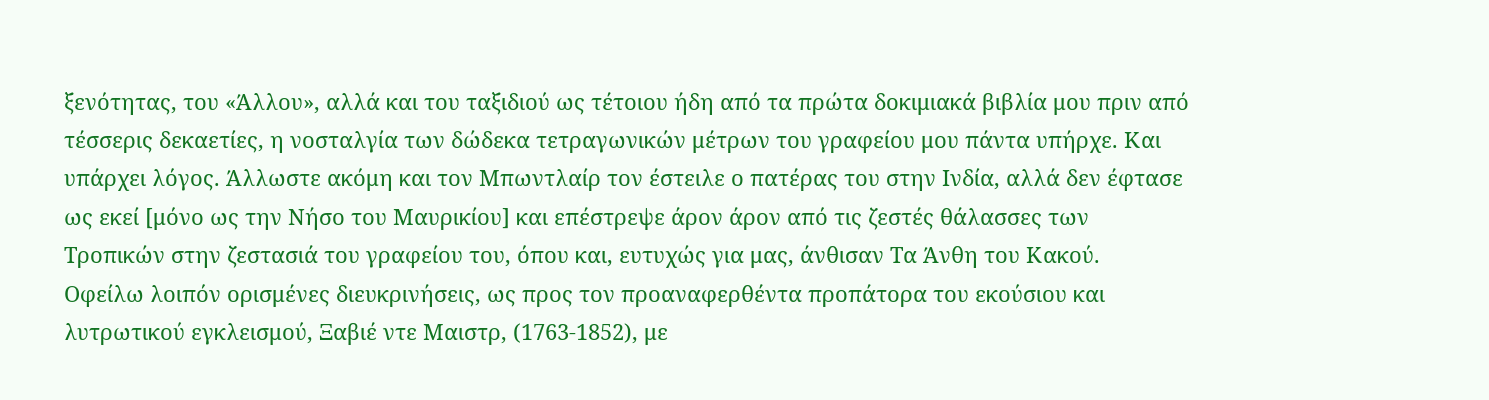ξενότητας, του «Άλλου», αλλά και του ταξιδιού ως τέτοιου ήδη από τα πρώτα δοκιμιακά βιβλία μου πριν από τέσσερις δεκαετίες, η νοσταλγία των δώδεκα τετραγωνικών μέτρων του γραφείου μου πάντα υπήρχε. Και υπάρχει λόγος. Άλλωστε ακόμη και τον Μπωντλαίρ τον έστειλε ο πατέρας του στην Ινδία, αλλά δεν έφτασε ως εκεί [μόνο ως την Νήσο του Μαυρικίου] και επέστρεψε άρον άρον από τις ζεστές θάλασσες των Τροπικών στην ζεστασιά του γραφείου του, όπου και, ευτυχώς για μας, άνθισαν Τα Άνθη του Κακού.
Οφείλω λοιπόν ορισμένες διευκρινήσεις, ως προς τον προαναφερθέντα προπάτορα του εκούσιου και λυτρωτικού εγκλεισμού, Ξαβιέ ντε Μαιστρ, (1763-1852), με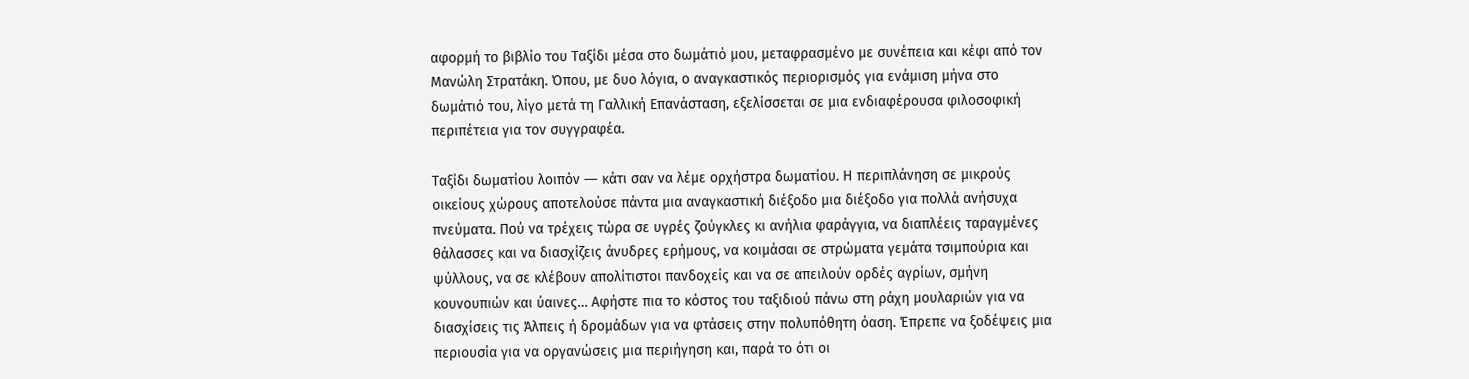αφορμή το βιβλίο του Ταξίδι μέσα στο δωμάτιό μου, μεταφρασμένο με συνέπεια και κέφι από τον Μανώλη Στρατάκη. Όπου, με δυο λόγια, ο αναγκαστικός περιορισμός για ενάμιση μήνα στο δωμάτιό του, λίγο μετά τη Γαλλική Επανάσταση, εξελίσσεται σε μια ενδιαφέρουσα φιλοσοφική περιπέτεια για τον συγγραφέα.

Ταξίδι δωματίου λοιπόν ― κάτι σαν να λέμε ορχήστρα δωματίου. Η περιπλάνηση σε μικρούς οικείους χώρους αποτελούσε πάντα μια αναγκαστική διέξοδο μια διέξοδο για πολλά ανήσυχα πνεύματα. Πού να τρέχεις τώρα σε υγρές ζούγκλες κι ανήλια φαράγγια, να διαπλέεις ταραγμένες θάλασσες και να διασχίζεις άνυδρες ερήμους, να κοιμάσαι σε στρώματα γεμάτα τσιμπούρια και ψύλλους, να σε κλέβουν απολίτιστοι πανδοχείς και να σε απειλούν ορδές αγρίων, σμήνη κουνουπιών και ύαινες… Αφήστε πια το κόστος του ταξιδιού πάνω στη ράχη μουλαριών για να διασχίσεις τις Άλπεις ή δρομάδων για να φτάσεις στην πολυπόθητη όαση. Έπρεπε να ξοδέψεις μια περιουσία για να οργανώσεις μια περιήγηση και, παρά το ότι οι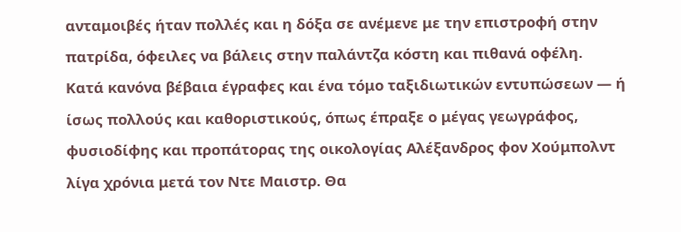ανταμοιβές ήταν πολλές και η δόξα σε ανέμενε με την επιστροφή στην πατρίδα, όφειλες να βάλεις στην παλάντζα κόστη και πιθανά οφέλη.
Κατά κανόνα βέβαια έγραφες και ένα τόμο ταξιδιωτικών εντυπώσεων ― ή ίσως πολλούς και καθοριστικούς, όπως έπραξε ο μέγας γεωγράφος, φυσιοδίφης και προπάτορας της οικολογίας Αλέξανδρος φον Χούμπολντ λίγα χρόνια μετά τον Ντε Μαιστρ. Θα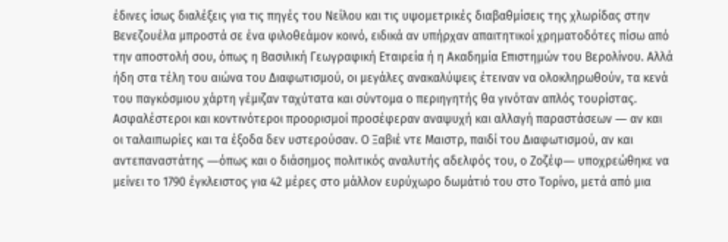έδινες ίσως διαλέξεις για τις πηγές του Νείλου και τις υψομετρικές διαβαθμίσεις της χλωρίδας στην Βενεζουέλα μπροστά σε ένα φιλοθεάμον κοινό, ειδικά αν υπήρχαν απαιτητικοί χρηματοδότες πίσω από την αποστολή σου, όπως η Βασιλική Γεωγραφική Εταιρεία ή η Ακαδημία Επιστημών του Βερολίνου. Αλλά ήδη στα τέλη του αιώνα του Διαφωτισμού, οι μεγάλες ανακαλύψεις έτειναν να ολοκληρωθούν, τα κενά του παγκόσμιου χάρτη γέμιζαν ταχύτατα και σύντομα ο περιηγητής θα γινόταν απλός τουρίστας. Ασφαλέστεροι και κοντινότεροι προορισμοί προσέφεραν αναψυχή και αλλαγή παραστάσεων ― αν και οι ταλαιπωρίες και τα έξοδα δεν υστερούσαν. Ο Ξαβιέ ντε Μαιστρ, παιδί του Διαφωτισμού, αν και αντεπαναστάτης ―όπως και ο διάσημος πολιτικός αναλυτής αδελφός του, ο Ζοζέφ― υποχρεώθηκε να μείνει το 1790 έγκλειστος για 42 μέρες στο μάλλον ευρύχωρο δωμάτιό του στο Τορίνο, μετά από μια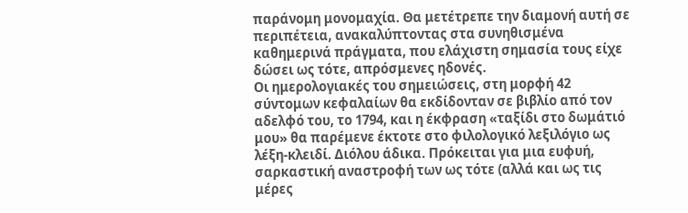παράνομη μονομαχία. Θα μετέτρεπε την διαμονή αυτή σε περιπέτεια, ανακαλύπτοντας στα συνηθισμένα καθημερινά πράγματα, που ελάχιστη σημασία τους είχε δώσει ως τότε, απρόσμενες ηδονές.
Οι ημερολογιακές του σημειώσεις, στη μορφή 42 σύντομων κεφαλαίων θα εκδίδονταν σε βιβλίο από τον αδελφό του, το 1794, και η έκφραση «ταξίδι στο δωμάτιό μου» θα παρέμενε έκτοτε στο φιλολογικό λεξιλόγιο ως λέξη-κλειδί. Διόλου άδικα. Πρόκειται για μια ευφυή, σαρκαστική αναστροφή των ως τότε (αλλά και ως τις μέρες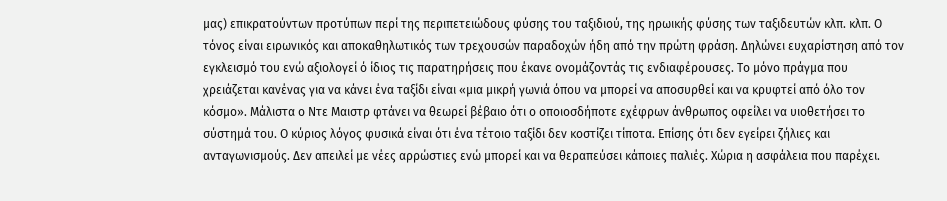μας) επικρατούντων προτύπων περί της περιπετειώδους φύσης του ταξιδιού, της ηρωικής φύσης των ταξιδευτών κλπ. κλπ. Ο τόνος είναι ειρωνικός και αποκαθηλωτικός των τρεχουσών παραδοχών ήδη από την πρώτη φράση. Δηλώνει ευχαρίστηση από τον εγκλεισμό του ενώ αξιολογεί ό ίδιος τις παρατηρήσεις που έκανε ονομάζοντάς τις ενδιαφέρουσες. Το μόνο πράγμα που χρειάζεται κανένας για να κάνει ένα ταξίδι είναι «μια μικρή γωνιά όπου να μπορεί να αποσυρθεί και να κρυφτεί από όλο τον κόσμο». Μάλιστα ο Ντε Μαιστρ φτάνει να θεωρεί βέβαιο ότι ο οποιοσδήποτε εχέφρων άνθρωπος οφείλει να υιοθετήσει το σύστημά του. Ο κύριος λόγος φυσικά είναι ότι ένα τέτοιο ταξίδι δεν κοστίζει τίποτα. Επίσης ότι δεν εγείρει ζήλιες και ανταγωνισμούς. Δεν απειλεί με νέες αρρώστιες ενώ μπορεί και να θεραπεύσει κάποιες παλιές. Χώρια η ασφάλεια που παρέχει.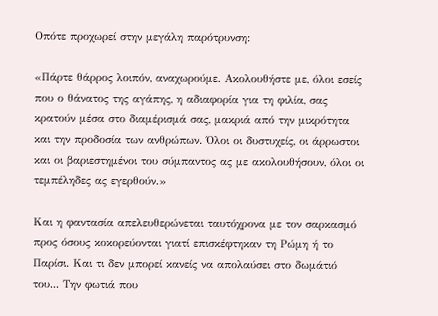Οπότε προχωρεί στην μεγάλη παρότρυνση:

«Πάρτε θάρρος λοιπόν, αναχωρούμε. Ακολουθήστε με, όλοι εσείς που ο θάνατος της αγάπης, η αδιαφορία για τη φιλία, σας κρατούν μέσα στο διαμέρισμά σας, μακριά από την μικρότητα και την προδοσία των ανθρώπων. Όλοι οι δυστυχείς, οι άρρωστοι και οι βαριεστημένοι του σύμπαντος ας με ακολουθήσουν, όλοι οι τεμπέληδες ας εγερθούν.»

Και η φαντασία απελευθερώνεται ταυτόχρονα με τον σαρκασμό προς όσους κοκορεύονται γιατί επισκέφτηκαν τη Ρώμη ή το Παρίσι. Και τι δεν μπορεί κανείς να απολαύσει στο δωμάτιό του... Την φωτιά που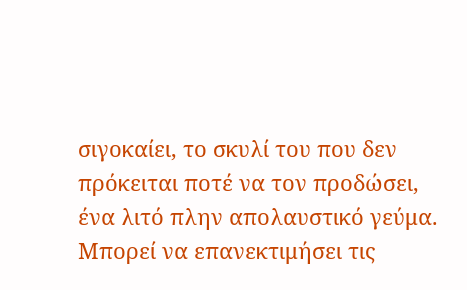σιγοκαίει, το σκυλί του που δεν πρόκειται ποτέ να τον προδώσει, ένα λιτό πλην απολαυστικό γεύμα. Μπορεί να επανεκτιμήσει τις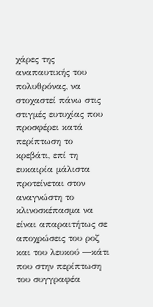χάρες της αναπαυτικής του πολυθρόνας, να στοχαστεί πάνω στις στιγμές ευτυχίας που προσφέρει κατά περίπτωση το κρεβάτι, επί τη ευκαιρία μάλιστα προτείνεται στον αναγνώστη το κλινοσκέπασμα να είναι απαραιτήτως σε αποχρώσεις του ροζ και του λευκού ―κάτι που στην περίπτωση του συγγραφέα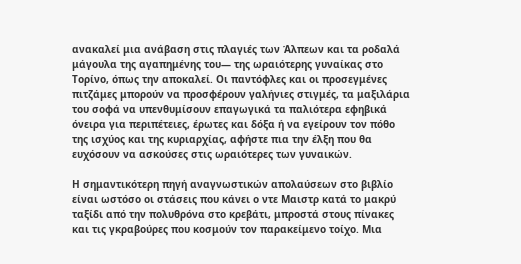ανακαλεί μια ανάβαση στις πλαγιές των Άλπεων και τα ροδαλά μάγουλα της αγαπημένης του― της ωραιότερης γυναίκας στο Τορίνο, όπως την αποκαλεί. Οι παντόφλες και οι προσεγμένες πιτζάμες μπορούν να προσφέρουν γαλήνιες στιγμές, τα μαξιλάρια του σοφά να υπενθυμίσουν επαγωγικά τα παλιότερα εφηβικά όνειρα για περιπέτειες, έρωτες και δόξα ή να εγείρουν τον πόθο της ισχύος και της κυριαρχίας, αφήστε πια την έλξη που θα ευχόσουν να ασκούσες στις ωραιότερες των γυναικών.

Η σημαντικότερη πηγή αναγνωστικών απολαύσεων στο βιβλίο είναι ωστόσο οι στάσεις που κάνει ο ντε Μαιστρ κατά το μακρύ ταξίδι από την πολυθρόνα στο κρεβάτι, μπροστά στους πίνακες και τις γκραβούρες που κοσμούν τον παρακείμενο τοίχο. Μια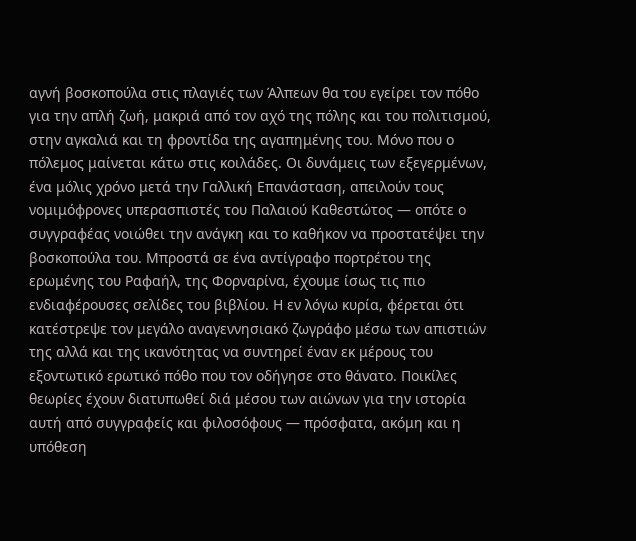αγνή βοσκοπούλα στις πλαγιές των Άλπεων θα του εγείρει τον πόθο για την απλή ζωή, μακριά από τον αχό της πόλης και του πολιτισμού, στην αγκαλιά και τη φροντίδα της αγαπημένης του. Μόνο που ο πόλεμος μαίνεται κάτω στις κοιλάδες. Οι δυνάμεις των εξεγερμένων, ένα μόλις χρόνο μετά την Γαλλική Επανάσταση, απειλούν τους νομιμόφρονες υπερασπιστές του Παλαιού Καθεστώτος ― οπότε ο συγγραφέας νοιώθει την ανάγκη και το καθήκον να προστατέψει την βοσκοπούλα του. Μπροστά σε ένα αντίγραφο πορτρέτου της ερωμένης του Ραφαήλ, της Φορναρίνα, έχουμε ίσως τις πιο ενδιαφέρουσες σελίδες του βιβλίου. Η εν λόγω κυρία, φέρεται ότι κατέστρεψε τον μεγάλο αναγεννησιακό ζωγράφο μέσω των απιστιών της αλλά και της ικανότητας να συντηρεί έναν εκ μέρους του εξοντωτικό ερωτικό πόθο που τον οδήγησε στο θάνατο. Ποικίλες θεωρίες έχουν διατυπωθεί διά μέσου των αιώνων για την ιστορία αυτή από συγγραφείς και φιλοσόφους ― πρόσφατα, ακόμη και η υπόθεση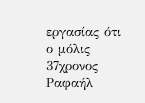εργασίας ότι ο μόλις 37χρονος Ραφαήλ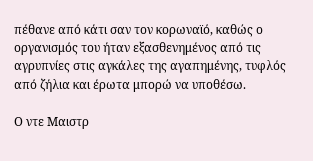πέθανε από κάτι σαν τον κορωναϊό, καθώς ο οργανισμός του ήταν εξασθενημένος από τις αγρυπνίες στις αγκάλες της αγαπημένης, τυφλός από ζήλια και έρωτα μπορώ να υποθέσω.

Ο ντε Μαιστρ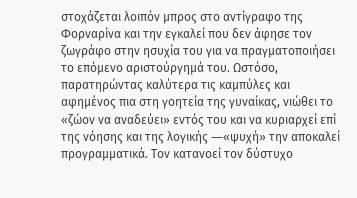στοχάζεται λοιπόν μπρος στο αντίγραφο της Φορναρίνα και την εγκαλεί που δεν άφησε τον ζωγράφο στην ησυχία του για να πραγματοποιήσει το επόμενο αριστούργημά του. Ωστόσο, παρατηρώντας καλύτερα τις καμπύλες και αφημένος πια στη γοητεία της γυναίκας, νιώθει το «ζώον να αναδεύει» εντός του και να κυριαρχεί επί της νόησης και της λογικής ―«ψυχή» την αποκαλεί προγραμματικά. Τον κατανοεί τον δύστυχο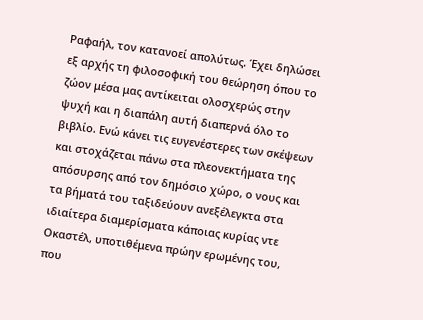Ραφαήλ, τον κατανοεί απολύτως. Έχει δηλώσει εξ αρχής τη φιλοσοφική του θεώρηση όπου το ζώον μέσα μας αντίκειται ολοσχερώς στην ψυχή και η διαπάλη αυτή διαπερνά όλο το βιβλίο. Ενώ κάνει τις ευγενέστερες των σκέψεων και στοχάζεται πάνω στα πλεονεκτήματα της απόσυρσης από τον δημόσιο χώρο, ο νους και τα βήματά του ταξιδεύουν ανεξέλεγκτα στα ιδιαίτερα διαμερίσματα κάποιας κυρίας ντε Οκαστέλ, υποτιθέμενα πρώην ερωμένης του, που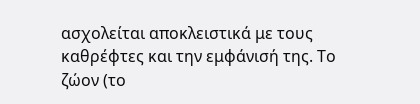ασχολείται αποκλειστικά με τους καθρέφτες και την εμφάνισή της. Το ζώον (το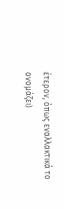έτερον, όπως εναλλακτικά το ονομάζει)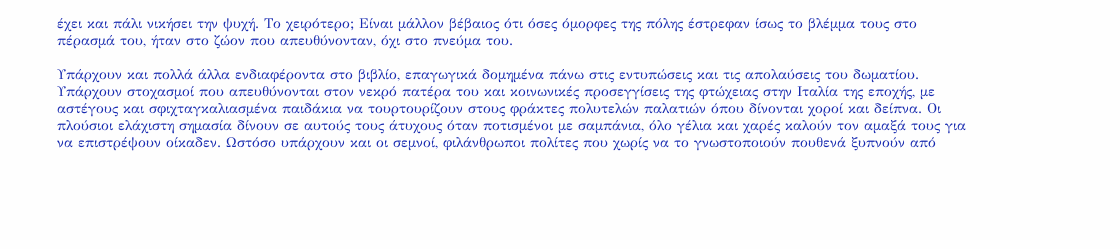έχει και πάλι νικήσει την ψυχή. Το χειρότερο; Είναι μάλλον βέβαιος ότι όσες όμορφες της πόλης έστρεφαν ίσως το βλέμμα τους στο πέρασμά του, ήταν στο ζώον που απευθύνονταν, όχι στο πνεύμα του.

Υπάρχουν και πολλά άλλα ενδιαφέροντα στο βιβλίο, επαγωγικά δομημένα πάνω στις εντυπώσεις και τις απολαύσεις του δωματίου. Υπάρχουν στοχασμοί που απευθύνονται στον νεκρό πατέρα του και κοινωνικές προσεγγίσεις της φτώχειας στην Ιταλία της εποχής, με αστέγους και σφιχταγκαλιασμένα παιδάκια να τουρτουρίζουν στους φράκτες πολυτελών παλατιών όπου δίνονται χοροί και δείπνα. Οι πλούσιοι ελάχιστη σημασία δίνουν σε αυτούς τους άτυχους όταν ποτισμένοι με σαμπάνια, όλο γέλια και χαρές καλούν τον αμαξά τους για να επιστρέψουν οίκαδεν. Ωστόσο υπάρχουν και οι σεμνοί, φιλάνθρωποι πολίτες που χωρίς να το γνωστοποιούν πουθενά ξυπνούν από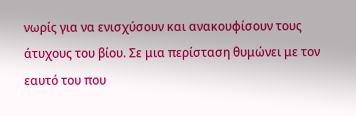νωρίς για να ενισχύσουν και ανακουφίσουν τους άτυχους του βίου. Σε μια περίσταση θυμώνει με τον εαυτό του που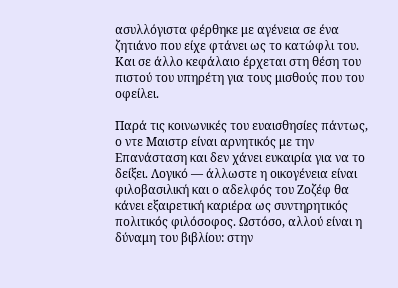ασυλλόγιστα φέρθηκε με αγένεια σε ένα ζητιάνο που είχε φτάνει ως το κατώφλι του. Και σε άλλο κεφάλαιο έρχεται στη θέση του πιστού του υπηρέτη για τους μισθούς που του οφείλει.

Παρά τις κοινωνικές του ευαισθησίες πάντως, ο ντε Μαιστρ είναι αρνητικός με την Επανάσταση και δεν χάνει ευκαιρία για να το δείξει. Λογικό ― άλλωστε η οικογένεια είναι φιλοβασιλική και ο αδελφός του Ζοζέφ θα κάνει εξαιρετική καριέρα ως συντηρητικός πολιτικός φιλόσοφος. Ωστόσο, αλλού είναι η δύναμη του βιβλίου: στην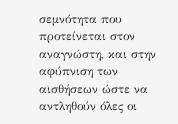σεμνότητα που προτείνεται στον αναγνώστη, και στην αφύπνιση των αισθήσεων ώστε να αντληθούν όλες οι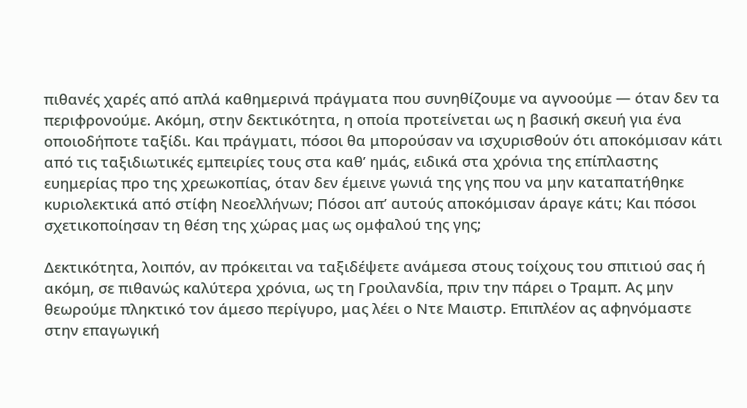πιθανές χαρές από απλά καθημερινά πράγματα που συνηθίζουμε να αγνοούμε ― όταν δεν τα περιφρονούμε. Ακόμη, στην δεκτικότητα, η οποία προτείνεται ως η βασική σκευή για ένα οποιοδήποτε ταξίδι. Και πράγματι, πόσοι θα μπορούσαν να ισχυρισθούν ότι αποκόμισαν κάτι από τις ταξιδιωτικές εμπειρίες τους στα καθ’ ημάς, ειδικά στα χρόνια της επίπλαστης ευημερίας προ της χρεωκοπίας, όταν δεν έμεινε γωνιά της γης που να μην καταπατήθηκε κυριολεκτικά από στίφη Νεοελλήνων; Πόσοι απ’ αυτούς αποκόμισαν άραγε κάτι; Και πόσοι σχετικοποίησαν τη θέση της χώρας μας ως ομφαλού της γης;

Δεκτικότητα, λοιπόν, αν πρόκειται να ταξιδέψετε ανάμεσα στους τοίχους του σπιτιού σας ή ακόμη, σε πιθανώς καλύτερα χρόνια, ως τη Γροιλανδία, πριν την πάρει ο Τραμπ. Ας μην θεωρούμε πληκτικό τον άμεσο περίγυρο, μας λέει ο Ντε Μαιστρ. Επιπλέον ας αφηνόμαστε στην επαγωγική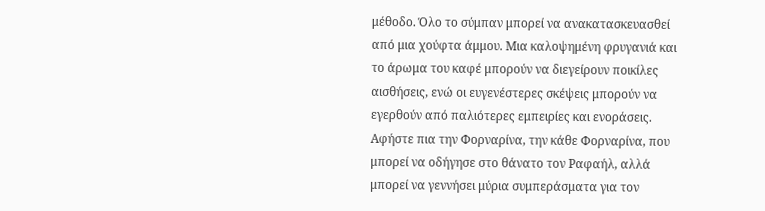μέθοδο. Όλο το σύμπαν μπορεί να ανακατασκευασθεί από μια χούφτα άμμου. Μια καλοψημένη φρυγανιά και το άρωμα του καφέ μπορούν να διεγείρουν ποικίλες αισθήσεις, ενώ οι ευγενέστερες σκέψεις μπορούν να εγερθούν από παλιότερες εμπειρίες και ενοράσεις. Αφήστε πια την Φορναρίνα, την κάθε Φορναρίνα, που μπορεί να οδήγησε στο θάνατο τον Ραφαήλ, αλλά μπορεί να γεννήσει μύρια συμπεράσματα για τον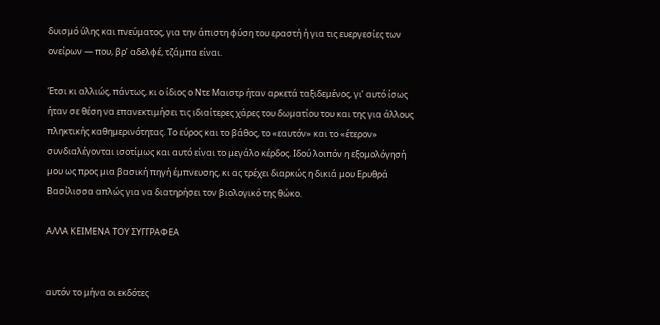δυισμό ύλης και πνεύματος, για την άπιστη φύση του εραστή ή για τις ευεργεσίες των ονείρων ― που, βρ’ αδελφέ, τζάμπα είναι.

Έτσι κι αλλιώς, πάντως, κι ο ίδιος ο Ντε Μαιστρ ήταν αρκετά ταξιδεμένος, γι’ αυτό ίσως ήταν σε θέση να επανεκτιμήσει τις ιδιαίτερες χάρες του δωματίου του και της για άλλους πληκτικής καθημερινότητας. Το εύρος και το βάθος, το «εαυτόν» και το «έτερον» συνδιαλέγονται ισοτίμως και αυτό είναι το μεγάλο κέρδος. Ιδού λοιπόν η εξομολόγησή μου ως προς μια βασική πηγή έμπνευσης, κι ας τρέχει διαρκώς η δικιά μου Ερυθρά Βασίλισσα απλώς για να διατηρήσει τον βιολογικό της θώκο.

ΑΛΛΑ ΚΕΙΜΕΝΑ ΤΟΥ ΣΥΓΓΡΑΦΕΑ


αυτόν το μήνα οι εκδότες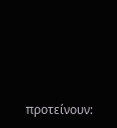προτείνουν: